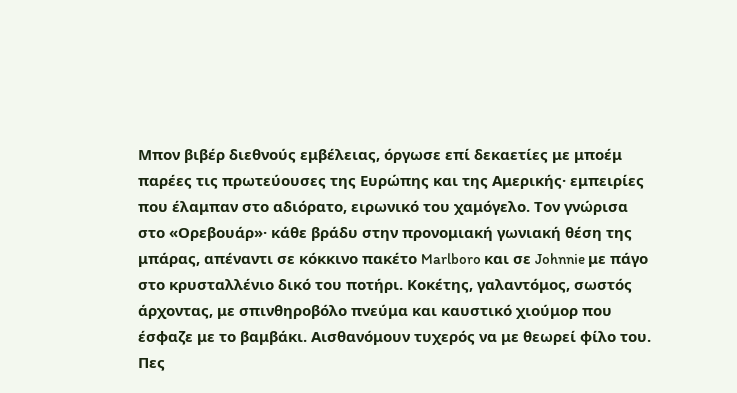Μπον βιβέρ διεθνούς εμβέλειας, όργωσε επί δεκαετίες με μποέμ παρέες τις πρωτεύουσες της Ευρώπης και της Αμερικής· εμπειρίες που έλαμπαν στο αδιόρατο, ειρωνικό του χαμόγελο. Τον γνώρισα στο «Ορεβουάρ»· κάθε βράδυ στην προνομιακή γωνιακή θέση της μπάρας, απέναντι σε κόκκινο πακέτο Marlboro και σε Johnnie με πάγο στο κρυσταλλένιο δικό του ποτήρι. Κοκέτης, γαλαντόμος, σωστός άρχοντας, με σπινθηροβόλο πνεύμα και καυστικό χιούμορ που έσφαζε με το βαμβάκι. Αισθανόμουν τυχερός να με θεωρεί φίλο του. Πες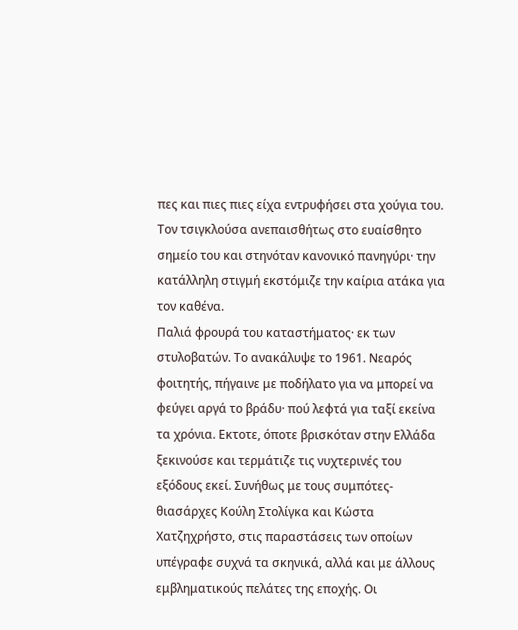πες και πιες πιες είχα εντρυφήσει στα χούγια του. Τον τσιγκλούσα ανεπαισθήτως στο ευαίσθητο σημείο του και στηνόταν κανονικό πανηγύρι· την κατάλληλη στιγμή εκστόμιζε την καίρια ατάκα για τον καθένα.
Παλιά φρουρά του καταστήματος· εκ των στυλοβατών. Το ανακάλυψε το 1961. Νεαρός φοιτητής, πήγαινε με ποδήλατο για να μπορεί να φεύγει αργά το βράδυ· πού λεφτά για ταξί εκείνα τα χρόνια. Εκτοτε, όποτε βρισκόταν στην Ελλάδα ξεκινούσε και τερμάτιζε τις νυχτερινές του εξόδους εκεί. Συνήθως με τους συμπότες-θιασάρχες Κούλη Στολίγκα και Κώστα Χατζηχρήστο, στις παραστάσεις των οποίων υπέγραφε συχνά τα σκηνικά, αλλά και με άλλους εμβληματικούς πελάτες της εποχής. Οι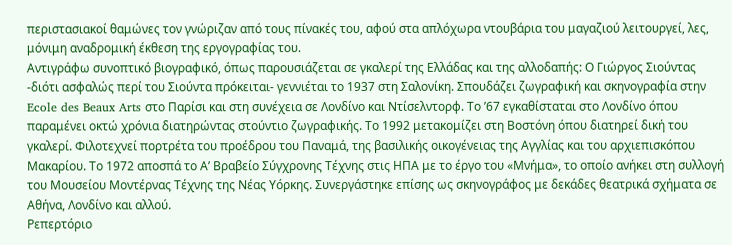περιστασιακοί θαμώνες τον γνώριζαν από τους πίνακές του, αφού στα απλόχωρα ντουβάρια του μαγαζιού λειτουργεί, λες, μόνιμη αναδρομική έκθεση της εργογραφίας του.
Αντιγράφω συνοπτικό βιογραφικό, όπως παρουσιάζεται σε γκαλερί της Ελλάδας και της αλλοδαπής: Ο Γιώργος Σιούντας -διότι ασφαλώς περί του Σιούντα πρόκειται- γεννιέται το 1937 στη Σαλονίκη. Σπουδάζει ζωγραφική και σκηνογραφία στην Ecole des Beaux Arts στο Παρίσι και στη συνέχεια σε Λονδίνο και Ντίσελντορφ. Το ’67 εγκαθίσταται στο Λονδίνο όπου παραμένει οκτώ χρόνια διατηρώντας στούντιο ζωγραφικής. Το 1992 μετακομίζει στη Βοστόνη όπου διατηρεί δική του γκαλερί. Φιλοτεχνεί πορτρέτα του προέδρου του Παναμά, της βασιλικής οικογένειας της Αγγλίας και του αρχιεπισκόπου Μακαρίου. Το 1972 αποσπά το Α’ Βραβείο Σύγχρονης Τέχνης στις ΗΠΑ με το έργο του «Μνήμα», το οποίο ανήκει στη συλλογή του Μουσείου Μοντέρνας Τέχνης της Νέας Υόρκης. Συνεργάστηκε επίσης ως σκηνογράφος με δεκάδες θεατρικά σχήματα σε Αθήνα, Λονδίνο και αλλού.
Ρεπερτόριο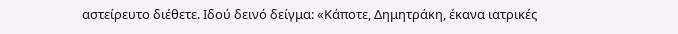αστείρευτο διέθετε. Ιδού δεινό δείγμα: «Κάποτε, Δημητράκη, έκανα ιατρικές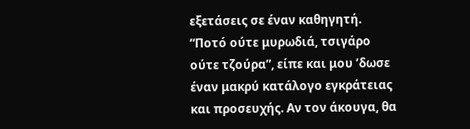εξετάσεις σε έναν καθηγητή. “Ποτό ούτε μυρωδιά, τσιγάρο ούτε τζούρα”, είπε και μου ’δωσε έναν μακρύ κατάλογο εγκράτειας και προσευχής. Αν τον άκουγα, θα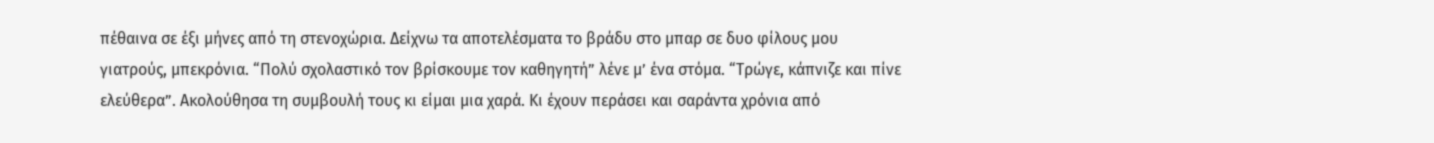πέθαινα σε έξι μήνες από τη στενοχώρια. Δείχνω τα αποτελέσματα το βράδυ στο μπαρ σε δυο φίλους μου γιατρούς, μπεκρόνια. “Πολύ σχολαστικό τον βρίσκουμε τον καθηγητή” λένε μ’ ένα στόμα. “Τρώγε, κάπνιζε και πίνε ελεύθερα”. Ακολούθησα τη συμβουλή τους κι είμαι μια χαρά. Κι έχουν περάσει και σαράντα χρόνια από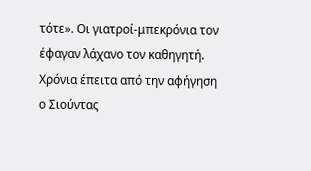τότε». Οι γιατροί-μπεκρόνια τον έφαγαν λάχανο τον καθηγητή. Χρόνια έπειτα από την αφήγηση ο Σιούντας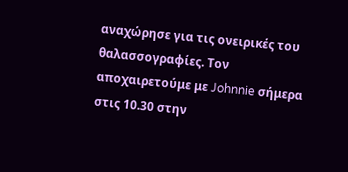αναχώρησε για τις ονειρικές του θαλασσογραφίες. Τον αποχαιρετούμε με Johnnie σήμερα στις 10.30 στην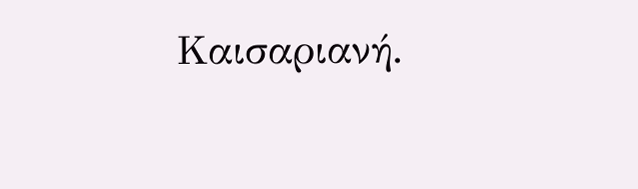Καισαριανή.